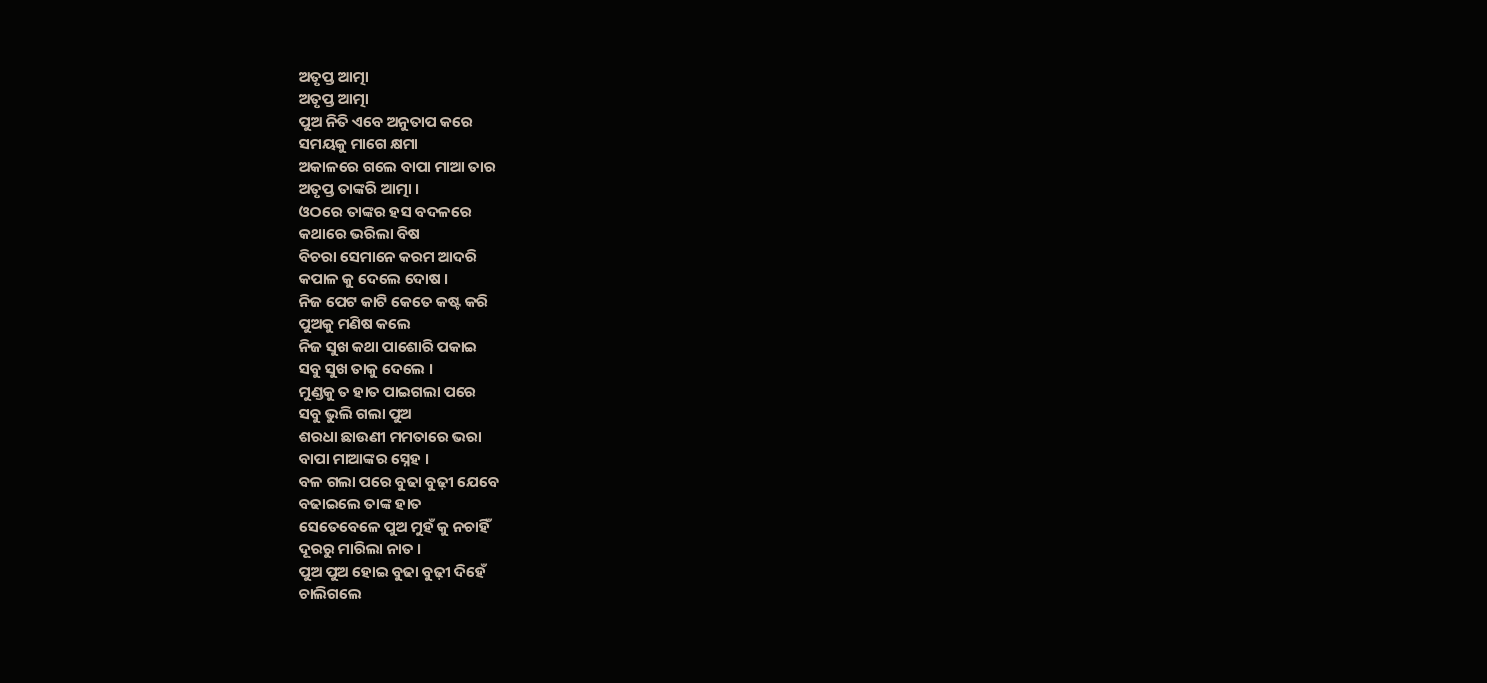ଅତୃପ୍ତ ଆତ୍ମା
ଅତୃପ୍ତ ଆତ୍ମା
ପୁଅ ନିତି ଏବେ ଅନୁତାପ କରେ
ସମୟକୁ ମାଗେ କ୍ଷମା
ଅକାଳରେ ଗଲେ ବାପା ମାଆ ତାର
ଅତୃପ୍ତ ତାଙ୍କରି ଆତ୍ମା ।
ଓଠରେ ତାଙ୍କର ହସ ବଦଳରେ
କଥାରେ ଭରିଲା ବିଷ
ବିଚରା ସେମାନେ କରମ ଆଦରି
କପାଳ କୁ ଦେଲେ ଦୋଷ ।
ନିଜ ପେଟ କାଟି କେତେ କଷ୍ଟ କରି
ପୁଅକୁ ମଣିଷ କଲେ
ନିଜ ସୁଖ କଥା ପାଶୋରି ପକାଇ
ସବୁ ସୁଖ ତାକୁ ଦେଲେ ।
ମୁଣ୍ଡକୁ ତ ହାତ ପାଇଗଲା ପରେ
ସବୁ ଭୁଲି ଗଲା ପୁଅ
ଶରଧା ଛାଉଣୀ ମମତାରେ ଭରା
ବାପା ମାଆଙ୍କର ସ୍ନେହ ।
ବଳ ଗଲା ପରେ ବୁଢା ବୁଢ଼ୀ ଯେବେ
ବଢାଇଲେ ତାଙ୍କ ହାତ
ସେତେବେଳେ ପୁଅ ମୁହଁ କୁ ନଚାହିଁ
ଦୂରରୁ ମାରିଲା ନାତ ।
ପୁଅ ପୁଅ ହୋଇ ବୁଢା ବୁଢ଼ୀ ଦିହେଁ
ଚାଲିଗଲେ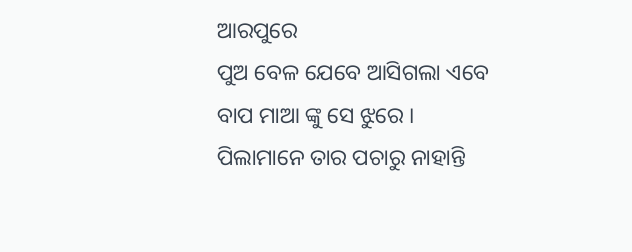ଆରପୁରେ
ପୁଅ ବେଳ ଯେବେ ଆସିଗଲା ଏବେ
ବାପ ମାଆ ଙ୍କୁ ସେ ଝୁରେ ।
ପିଲାମାନେ ତାର ପଚାରୁ ନାହାନ୍ତି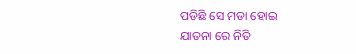ପଡିଛି ସେ ମଡା ହୋଇ
ଯାତନା ରେ ନିତି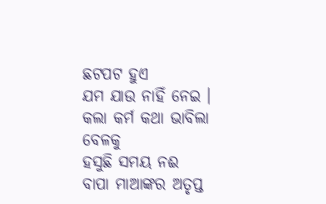ଛଟପଟ ହୁଏ
ଯମ ଯାଉ ନାହିଁ ନେଇ ।
କଲା କର୍ମ କଥା ଭାବିଲା ବେଳକୁ
ହସୁଛି ସମୟ ନଈ
ବାପା ମାଆଙ୍କର ଅତୃପ୍ତ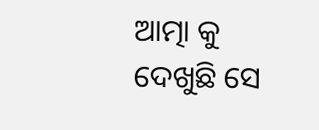ଆତ୍ମା କୁ
ଦେଖୁଛି ସେ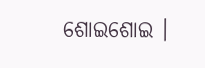ଶୋଇଶୋଇ ।